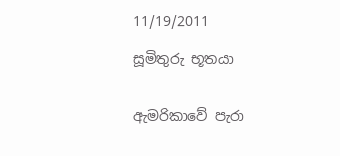11/19/2011

සූමිතුරු භූතයා


ඇමරිකාවේ පැරා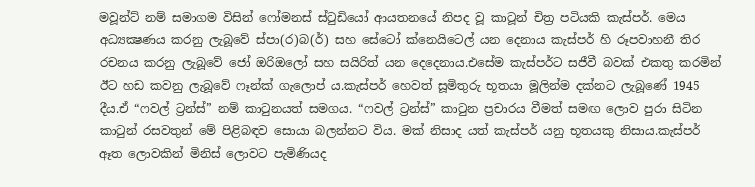මවූන්ට් නම් සමාගම විසින් ෆෝමනස් ස්ටුඩියෝ ආයතනයේ නිපද වූ කාටූන් චිත්‍ර පටියකි කැස්පර්. මෙය අධ්‍යක්‍ෂණය කරනු ලැබූවේ ස්පා(ර)බ(ර්) සහ සේටෝ ක්නෙයිටෙල් යන දෙනාය කැස්පර් හි රූපවාහනී තිර රචනය කරනු ලැබූවේ ජෝ ඔරිඔලෝ සහ සයිරිත් යන දෙදෙනාය.එසේම කැස්පර්ට සජීවී බවක් එකතු කරමින් ඊට හඩ කවනු ලැබූවේ ෆෑන්ක් ගැලොප් ය.කැස්පර් හෙවත් සූමිතුරු භූතයා මූලින්ම දක්නට ලැබූණේ 1945 දීය.ඒ “ෆවල් ට්‍රන්ස්” නම් කාටුනයත් සමගය. “ෆවල් ට්‍රන්ස්” කාටුන ප්‍රචාරය වීමත් සමඟ ලොව පුරා සිටින කාටුන් රසවතුන් මේ පිළිබඳව සොයා බලන්නට විය. මක් නිසාද යත් කැස්පර් යනු භූතයකු නිසාය.කැස්පර් ඈත ලොවකින් මිනිස් ලොවට පැමිණියද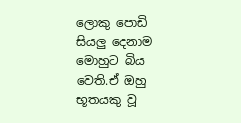ලොකු පොඩි සියලු දෙනාම මොහුට බිය වෙති.ඒ ඔහු භූතයකු වූ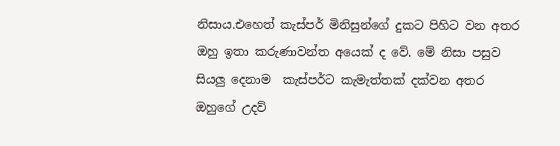නිසාය.එහෙත් කැස්පර් මිනිසුන්ගේ දුකට පිහිට වන අතර ඔහු ඉතා කරුණාවන්ත අයෙක් ද වේ. මේ නිසා පසුව      සියලු දෙනාම  කැස්පර්ට කැමැත්තක් දක්වන අතර ඔහුගේ උදව්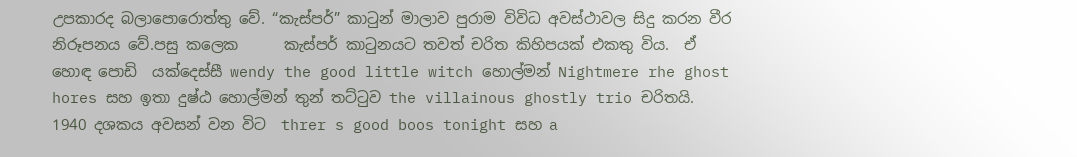උපකාරද බලාපොරොත්තු වේ. “කැස්පර්” කාටුන් මාලාව පුරාම විවිධ අවස්ථාවල සිදු කරන වීර නිරූපනය වේ.පසු කලෙක      කැස්පර් කාටුනයට තවත් චරිත කිහිපයක් එකතු විය.  ඒ හොඳ පොඩි  යක්දෙස්සී wendy the good little witch හොල්මන් Nightmere rhe ghost hores සහ ඉතා දුෂ්ඨ හොල්මන් තුන් තට්ටුව the villainous ghostly trio චරිතයි. 1940 දශකය අවසන් වන විට  threr s good boos tonight සහ a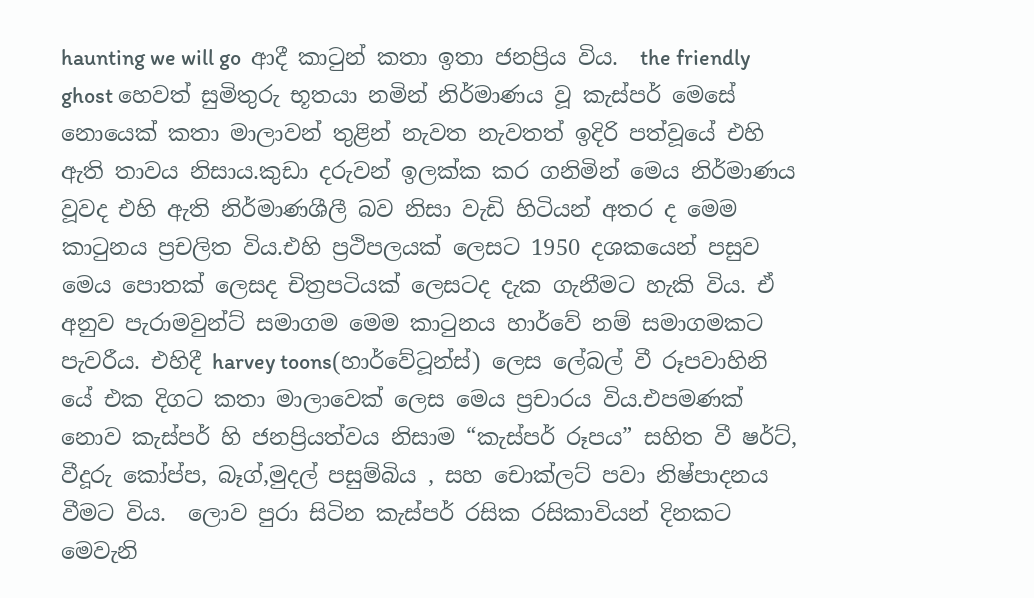haunting we will go  ආදී කාටුන් කතා ඉතා ජනප්‍රිය විය.  the friendly ghost හෙවත් සුමිතුරු භූතයා නමින් නිර්මාණය වූ කැස්පර් මෙසේ නොයෙක් කතා මාලාවන් තුළින් නැවත නැවතත් ඉදිරි පත්වූයේ එහි ඇති තාවය නිසාය.කුඩා දරුවන් ඉලක්ක කර ගනිමින් මෙය නිර්මාණය වූවද එහි ඇති නිර්මාණශීලී බව නිසා වැඩි හිටියන් අතර ද මෙම කාටුනය ප්‍රචලිත විය.එහි ප්‍රථිපලයක් ලෙසට 1950 දශකයෙන් පසුව මෙය පොතක් ලෙසද චිත්‍රපටියක් ලෙසටද දැක ගැනීමට හැකි විය. ඒ අනුව පැරාමවුන්ට් සමාගම මෙම කාටුනය හාර්වේ නම් සමාගමකට පැවරීය. එහිදී harvey toons(හාර්වේටූන්ස්) ලෙස ලේබල් වී රූපවාහිනි යේ එක දිගට කතා මාලාවෙක් ලෙස මෙය ප්‍රචාරය විය.එපමණක් නොව කැස්පර් හි ජනප්‍රියත්වය නිසාම “කැස්පර් රූපය” සහිත වී ෂර්ට්, වීදූරු කෝප්ප, බෑග්,මුදල් පසුම්බිය , සහ චොක්ලට් පවා නිෂ්පාදනය වීමට විය.  ලොව පුරා සිටින කැස්පර් රසික රසිකාවියන් දිනකට මෙවැනි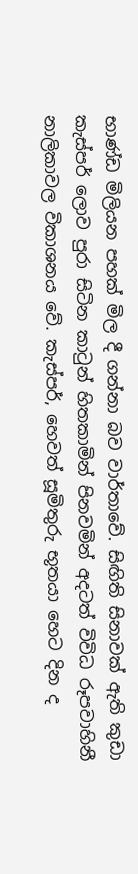භාණ්ඩ මිලියන පහක් මිල දී ගන්නා බව වාර්තාවේ. සිඟිති සිනාවක් ඇති කුඩා කැස්පර් ලොව පුරා සිටින කාටුන් හිතකාමින් පිනවමින් අදටත් විවිධ රූපවාහිනී නාලිකාවල විකාශනය වේ. කැස්පර්, හෙවත් සූමිතුරු භූතයා හෙට දින ද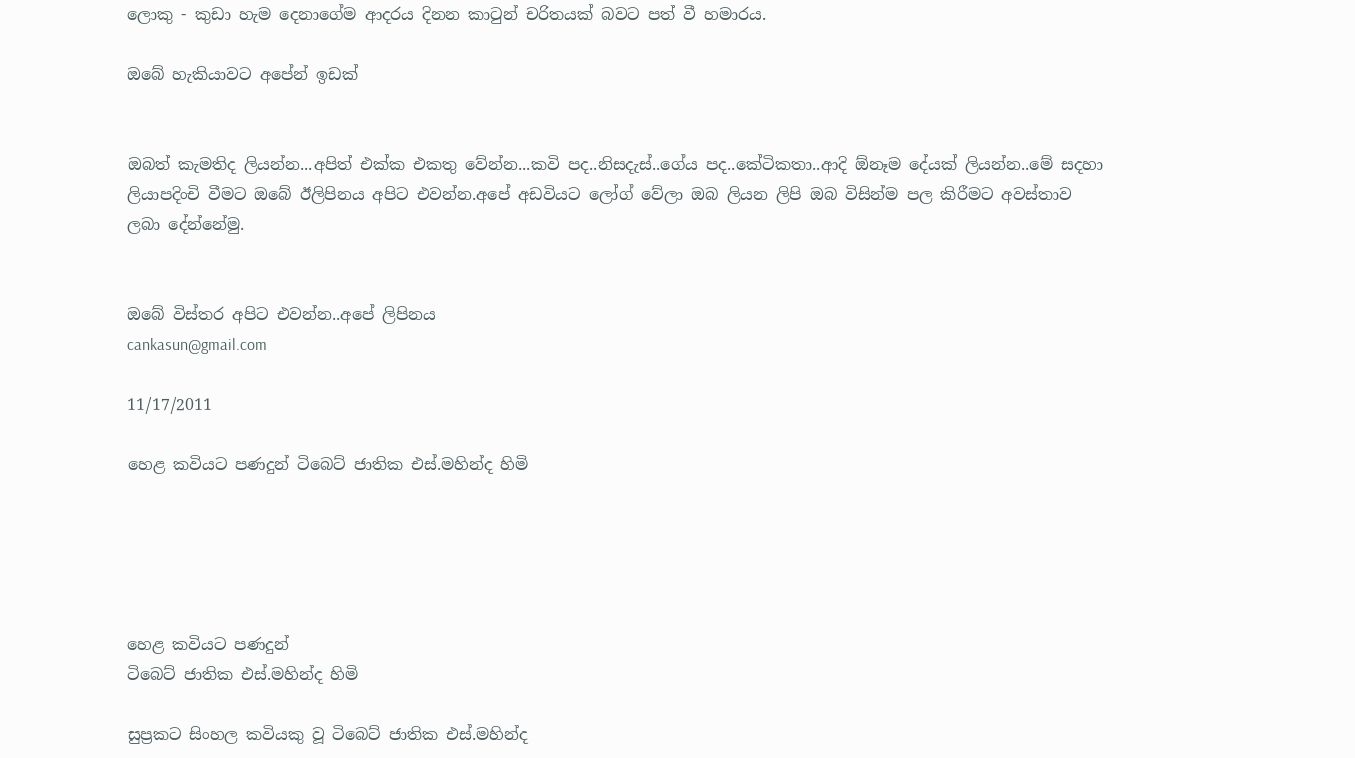ලොකු - කුඩා හැම දෙනාගේම ආදරය දිනන කාටුන් චරිතයක් බවට පත් වී හමාරය.

ඔබේ හැකියාවට අපේන් ඉඩක්


ඔබත් කැමතිද ලියන්න...අපිත් එක්ක එකතු වේන්න...කවි පද..නිසදැස්..ගේය පද..කේටිකතා..ආදි ඕනෑම දේයක් ලියන්න..මේ සදහා ලියාපදිංචි වීමට ඔබේ ඊලිපිනය අපිට එවන්න.අපේ අඩවියට ලෝග් වේලා ඔබ ලියන ලිපි ඔබ විසින්ම පල කිරීමට අවස්තාව ලබා දේන්නේමු.


ඔබේ විස්තර අපිට එවන්න..අපේ ලිපිනය
cankasun@gmail.com

11/17/2011

හෙළ කවියට පණදුන් ටිබෙට් ජාතික එස්.මහින්ද හිමි





හෙළ කවියට පණදුන්
ටිබෙට් ජාතික එස්.මහින්ද හිමි

සුප්‍රකට සිංහල කවියකු වූ ටිබෙට් ජාතික එස්.මහින්ද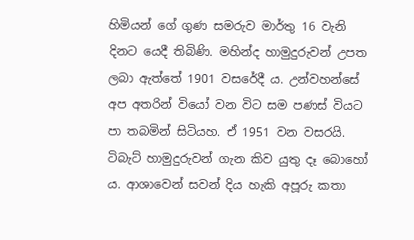හිමියන් ගේ ගුණ සමරුව මාර්තු 16 වැනි දිනට යෙදී තිබිණි. මහින්ද හාමුදුරුවන් උපත ලබා ඇත්තේ 1901 වසරේදී ය. උන්වහන්සේ අප අතරින් වියෝ වන විට සම පණස් වියට පා තබමින් සිටියහ. ඒ 1951 වන වසරයි.
ටිබැට් හාමුදුරුවන් ගැන කිව යුතු දෑ බොහෝ ය. ආශාවෙන් සවන් දිය හැකි අපූරු කතා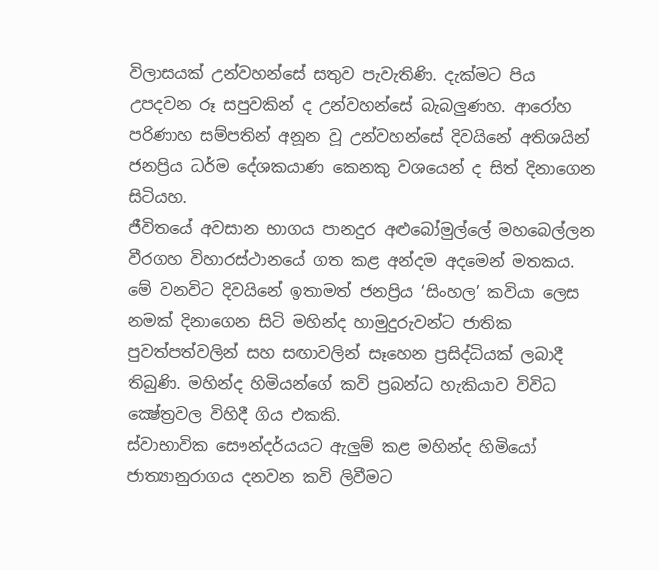විලාසයක් උන්වහන්සේ සතුව පැවැතිණි. දැක්මට පිය උපදවන රූ සපුවකින් ද උන්වහන්සේ බැබලුණහ. ආරෝහ පරිණාහ සම්පතින් අනූන වූ උන්වහන්සේ දිවයිනේ අතිශයින් ජනප්‍රිය ධර්ම දේශකයාණ කෙනකු වශයෙන් ද සිත් දිනාගෙන සිටියහ.
ජීවිතයේ අවසාන භාගය පානදුර අළුබෝමුල්ලේ මහබෙල්ලන වීරගහ විහාරස්ථානයේ ගත කළ අන්දම අදමෙන් මතකය. මේ වනවිට දිවයිනේ ඉතාමත් ජනප්‍රිය ‘සිංහල’ කවියා ලෙස නමක් දිනාගෙන සිටි මහින්ද හාමුදුරුවන්ට ජාතික පුවත්පත්වලින් සහ සඟාවලින් සෑහෙන ප්‍රසිද්ධියක් ලබාදී තිබුණි. මහින්ද හිමියන්ගේ කවි ප්‍රබන්ධ හැකියාව විවිධ ක්‍ෂේත්‍රවල විහිදී ගිය එකකි.
ස්වාභාවික සෞන්දර්යයට ඇලුම් කළ මහින්ද හිමියෝ ජාත්‍යානුරාගය දනවන කවි ලිවීමට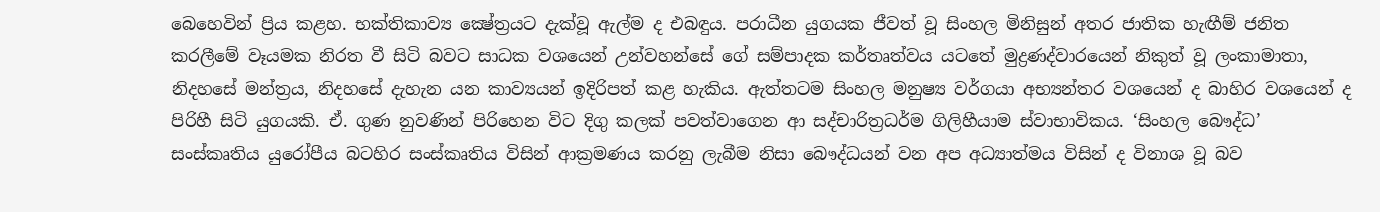බෙහෙවින් ප්‍රිය කළහ. භක්තිකාව්‍ය ක්‍ෂේත්‍රයට දැක්වූ ඇල්ම ද එබඳුය. පරාධීන යුගයක ජීවත් වූ සිංහල මිනිසුන් අතර ජාතික හැඟීම් ජනිත කරලීමේ වෑයමක නිරත වී සිටි බවට සාධක වශයෙන් උන්වහන්සේ ගේ සම්පාදක කර්තෘත්වය යටතේ මුද්‍රණද්වාරයෙන් නිකුත් වූ ලංකාමාතා, නිදහසේ මන්ත්‍රය, නිදහසේ දැහැන යන කාව්‍යයන් ඉදිරිපත් කළ හැකිය. ඇත්තටම සිංහල මනුෂ්‍ය වර්ගයා අභ්‍යන්තර වශයෙන් ද බාහිර වශයෙන් ද පිරිහී සිටි යුගයකි. ඒ. ගුණ නුවණින් පිරිහෙන විට දිගු කලක් පවත්වාගෙන ආ සද්චාරිත්‍රධර්ම ගිලිහීයාම ස්වාභාවිකය. ‘සිංහල බෞද්ධ’ සංස්කෘතිය යුරෝපීය බටහිර සංස්කෘතිය විසින් ආක්‍රමණය කරනු ලැබීම නිසා බෞද්ධයන් වන අප අධ්‍යාත්මය විසින් ද විනාශ වූ බව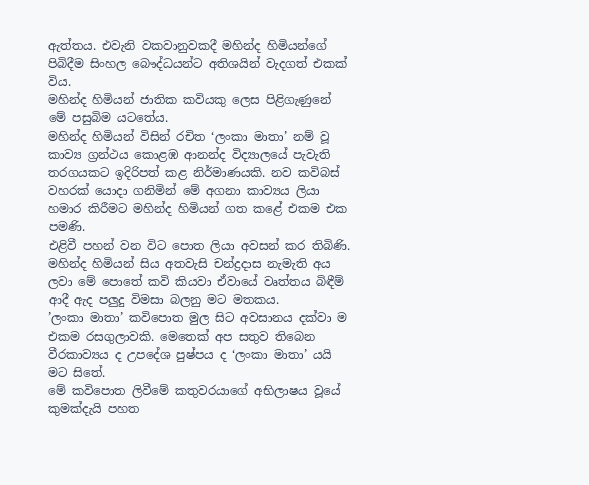ඇත්තය. එවැනි වකවානුවකදී මහින්ද හිමියන්ගේ පිබිදීම සිංහල බෞද්ධයන්ට අතිශයින් වැදගත් එකක් විය.
මහින්ද හිමියන් ජාතික කවියකු ලෙස පිළිගැණුනේ මේ පසුබිම යටතේය.
මහින්ද හිමියන් විසින් රචිත ‘ලංකා මාතා’ නම් වූ කාව්‍ය ග්‍රන්ථය කොළඹ ආනන්ද විද්‍යාලයේ පැවැති තරගයකට ඉදිරිපත් කළ නිර්මාණයකි. නව කවිබස් වහරක් යොදා ගනිමින් මේ අගනා කාව්‍යය ලියා හමාර කිරීමට මහින්ද හිමියන් ගත කළේ එකම එක පමණි.
එළිවී පහන් වන විට පොත ලියා අවසන් කර තිබිණි. මහින්ද හිමියන් සිය අතවැසි චන්ද්‍රදාස නැමැති අය ලවා මේ පොතේ කවි කියවා ඒවායේ වෘත්තය බිඳීම් ආදී ඇද පලුදු විමසා බලනු මට මතකය.
’ලංකා මාතා’ කවිපොත මුල සිට අවසානය දක්වා ම එකම රසගුලාවකි. මෙතෙක් අප සතුව තිබෙන වීරකාව්‍යය ද උපදේශ පුෂ්පය ද ‘ලංකා මාතා’ යයි මට සිතේ.
මේ කවිපොත ලිවීමේ කතුවරයාගේ අභිලාෂය වූයේ කුමක්දැයි පහත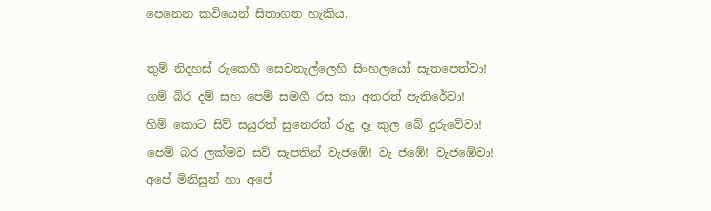පෙනෙන කවියෙන් සිතාගත හැකිය.

තුම් නිදහස් රුකෙහී සෙවනැල්ලෙහි සිංහලයෝ සැතපෙත්වා!
ගම් බිර දම් සහ පෙම් සමගී රස කා අතරත් පැතිරේවා!
හිම් කොට සිව් සයුරත් සුනෙරත් රුදු දෑ කුල බේ දුරුවේවා!
පෙම් බර ලක්මව සව් සැපතින් වැජඹේ! වැ ජඹේ! වැජඹේවා!
අපේ මිනිසුන් හා අපේ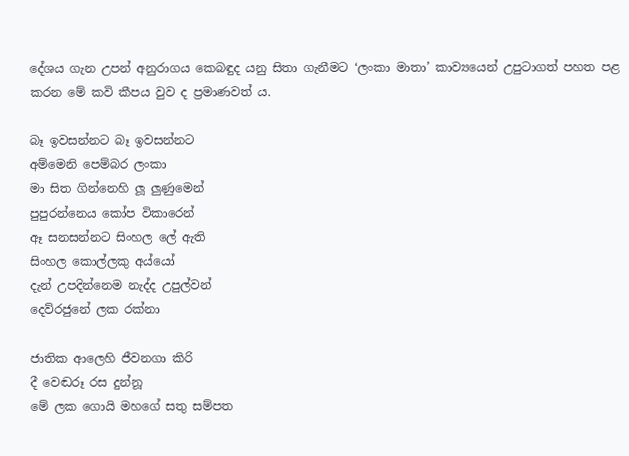දේශය ගැන උපන් අනුරාගය කෙබඳුද යනු සිතා ගැනීමට ‘ලංකා මාතා’ කාව්‍යයෙන් උපුටාගත් පහත පළ කරන මේ කවි කීපය වුව ද ප්‍රමාණවත් ය.

බෑ ඉවසන්නට බෑ ඉවසන්නට
අම්මෙනි පෙම්බර ලංකා
මා සිත ගින්නෙහි ලූ ලුණුමෙන්
පුපුරන්නෙය කෝප විකාරෙන්
ඈ සනසන්නට සිංහල ලේ ඇති
සිංහල කොල්ලකු අය්යෝ
දැන් උපදින්නෙම නැද්ද උපුල්වන්
දෙව්රජුනේ ලක රක්නා

ජාතික ආලෙහි ජීවනගා කිරි
දී වෙඬරූ රස දුන්නූ
මේ ලක ගොයි මහගේ සතු සම්පත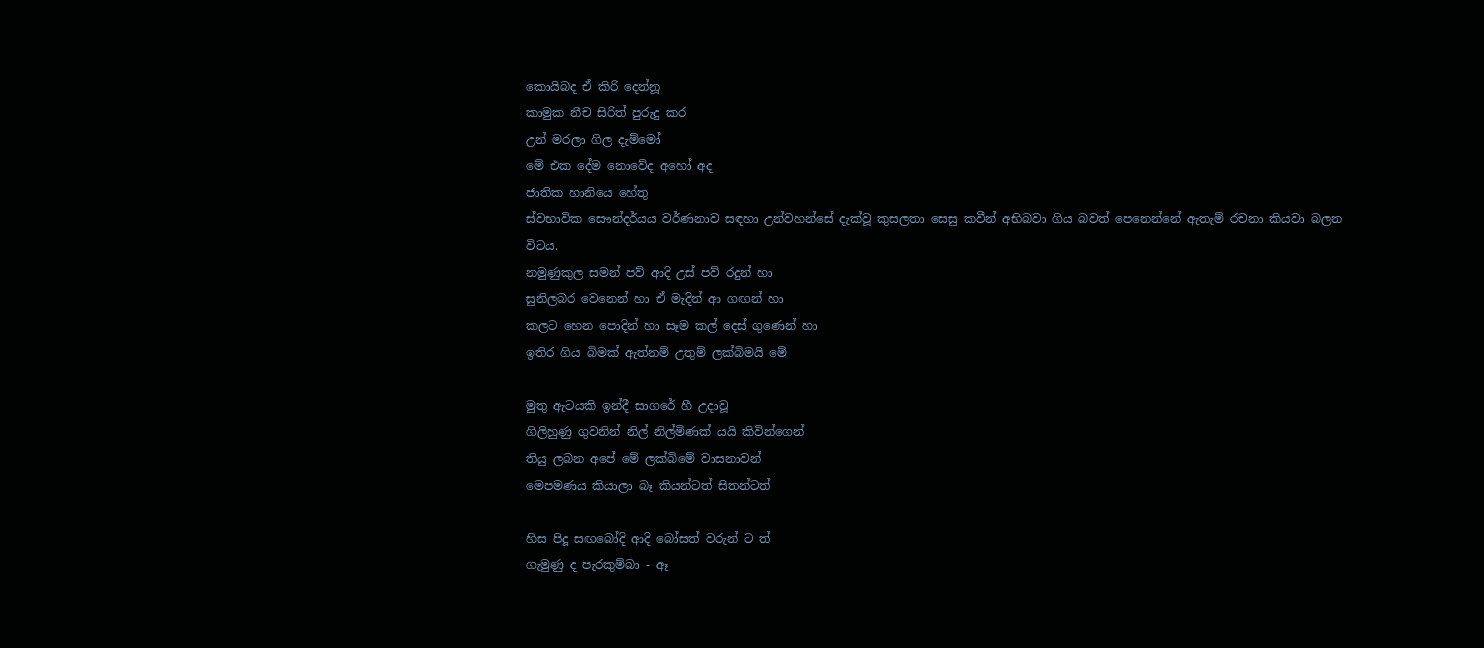කොයිබද ඒ කිරි දෙන්නූ
කාමුක නීච සිරිත් පුරුදු කර
උන් මරලා ගිල දැම්මෝ
මේ එක දේම නොවේද අහෝ අද
ජාතික හානියෙ හේතු
ස්වභාවික සෞන්දර්යය වර්ණනාව සඳහා උන්වහන්සේ දැක්වූ කුසලතා සෙසු කවීන් අභිබවා ගිය බවත් පෙනෙන්නේ ඇතැම් රචනා කියවා බලන විටය.
නමුණුකුල සමන් පව් ආදි උස් පව් රදුන් හා
සුනිලබර වෙනෙන් හා ඒ මැදින් ආ ගඟන් හා
කලට හෙන පොදින් හා සෑම කල් දෙස් ගුණෙන් හා
ඉතිර ගිය බිමක් ඇත්නම් උතුම් ලක්බිමයි මේ

මුතු ඇටයකි ඉන්දී සාගරේ හී උදාවූ
ගිලිහුණු ගුවනින් නිල් නිල්මිණක් යයි කිවින්ගෙන්
තියු ලබන අපේ මේ ලක්බිමේ වාසනාවන්
මෙපමණය කියාලා බෑ කියන්ටත් සිතන්ටත්

හිස පිදූ සඟබෝදි ආදි බෝසත් වරුන් ට ත්
ගැමුණු ද පැරකුම්බා - ඈ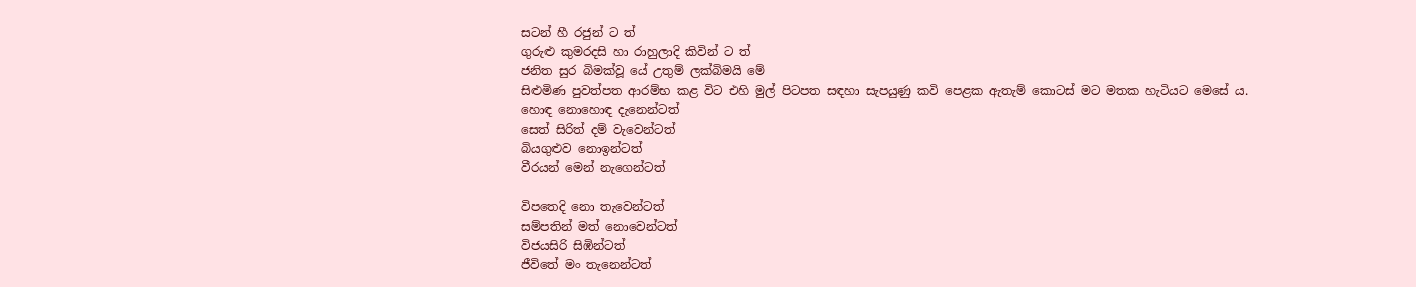සටන් හී රජුන් ට ත්
ගුරුළු කුමරදසි හා රාහුලාදි කිවින් ට ත්
ජනිත සුර බිමක්වූ යේ උතුම් ලක්බිමයි මේ
සිළුමිණ පුවත්පත ආරම්භ කළ විට එහි මුල් පිටපත සඳහා සැපයුණු කවි පෙළක ඇතැම් කොටස් මට මතක හැටියට මෙසේ ය.
හොඳ නොහොඳ දැනෙන්ටත්
සෙත් සිරිත් දම් වැවෙන්ටත්
බියගුළුව නොඉන්ටත්
වීරයන් මෙන් නැගෙන්ටත්

විපතෙදි නො තැවෙන්ටත්
සම්පතින් මත් නොවෙන්ටත්
විජයසිරි සිඹින්ටත්
ජීවිතේ මං තැනෙන්ටත්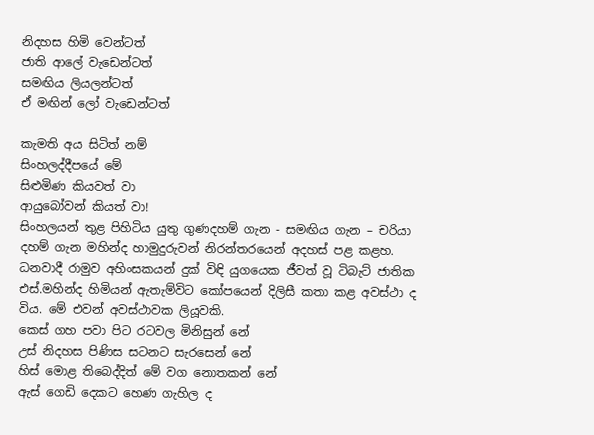නිදහස හිමි වෙන්ටත්
ජාති ආලේ වැඩෙන්ටත්
සමඟිය ලියලන්ටත්
ඒ මඟින් ලෝ වැඩෙන්ටත්

කැමති අය සිටිත් නම්
සිංහලද්දීපයේ මේ
සිළුමිණ කියවත් වා
ආයුබෝවන් කියත් වා!
සිංහලයන් තුළ පිහිටිය යුතු ගුණදහම් ගැන - සමඟිය ගැන – චරියා දහම් ගැන මහින්ද හාමුදුරුවන් නිරන්තරයෙන් අදහස් පළ කළහ. ධනවාදී රාමුව අහිංසකයන් දුක් විඳි යුගයෙක ජීවත් වූ ටිබැට් ජාතික එස්.මහින්ද හිමියන් ඇතැම්විට කෝපයෙන් දිලිසී කතා කළ අවස්ථා ද විය. මේ එවන් අවස්ථාවක ලියූවකි.
කෙස් ගහ පවා පිට රටවල මිනිසුන් නේ
උස් නිදහස පිණිස සටනට සැරසෙන් නේ
හිස් මොළ තිබෙද්දිත් මේ වග නොතකන් නේ
ඇස් ගෙඩි දෙකට හෙණ ගැහිල ද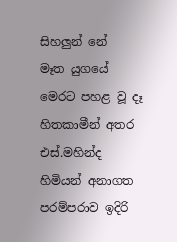සිහලුන් නේ
මෑත යුගයේ මෙරට පහළ වූ දෑ හිතකාමීන් අතර එස්.මහින්ද හිමියන් අනාගත පරම්පරාව ඉදිරි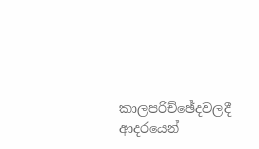කාලපරිච්ඡේදවලදී ආදරයෙන්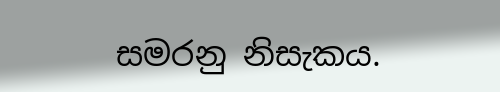සමරනු නිසැකය.